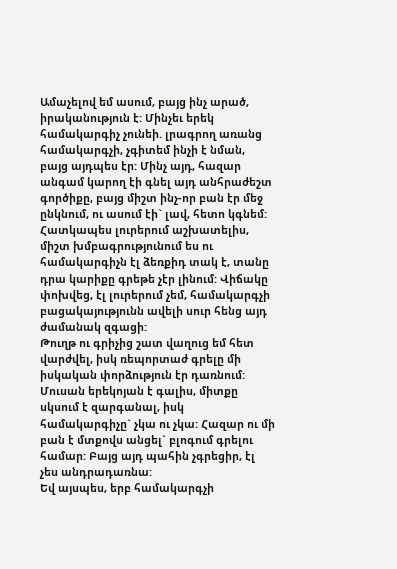Ամաչելով եմ ասում, բայց ինչ արած, իրականություն է: Մինչեւ երեկ համակարգիչ չունեի. լրագրող առանց համակարգչի, չգիտեմ ինչի է նման, բայց այդպես էր: Մինչ այդ, հազար անգամ կարող էի գնել այդ անհրաժեշտ գործիքը, բայց միշտ ինչ-որ բան էր մեջ ընկնում, ու ասում էի` լավ, հետո կգնեմ:
Հատկապես լուրերում աշխատելիս, միշտ խմբագրությունում ես ու համակարգիչն էլ ձեռքիդ տակ է, տանը դրա կարիքը գրեթե չէր լինում: Վիճակը փոխվեց, էլ լուրերում չեմ, համակարգչի բացակայությունն ավելի սուր հենց այդ ժամանակ զգացի:
Թուղթ ու գրիչից շատ վաղուց եմ հետ վարժվել, իսկ ռեպորտաժ գրելը մի իսկական փորձություն էր դառնում: Մուսան երեկոյան է գալիս, միտքը սկսում է զարգանալ, իսկ համակարգիչը` չկա ու չկա: Հազար ու մի բան է մտքովս անցել` բլոգում գրելու համար: Բայց այդ պահին չգրեցիր, էլ չես անդրադառնա:
Եվ այսպես, երբ համակարգչի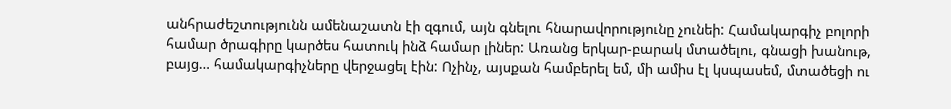անհրաժեշտությունն ամենաշատն էի զգում, այն գնելու հնարավորությունը չունեի: Համակարգիչ բոլորի համար ծրագիրը կարծես հատուկ ինձ համար լիներ: Առանց երկար-բարակ մտածելու, գնացի խանութ, բայց… համակարգիչները վերջացել էին: Ոչինչ, այսքան համբերել եմ, մի ամիս էլ կսպասեմ, մտածեցի ու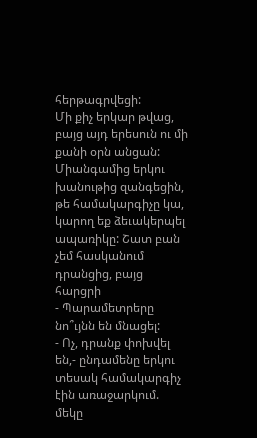հերթագրվեցի:
Մի քիչ երկար թվաց, բայց այդ երեսուն ու մի քանի օրն անցան: Միանգամից երկու խանութից զանգեցին, թե համակարգիչը կա, կարող եք ձեւակերպել ապառիկը: Շատ բան չեմ հասկանում դրանցից, բայց հարցրի
- Պարամետրերը նո՞ւյնն են մնացել:
- Ոչ, դրանք փոխվել են,- ընդամենը երկու տեսակ համակարգիչ էին առաջարկում. մեկը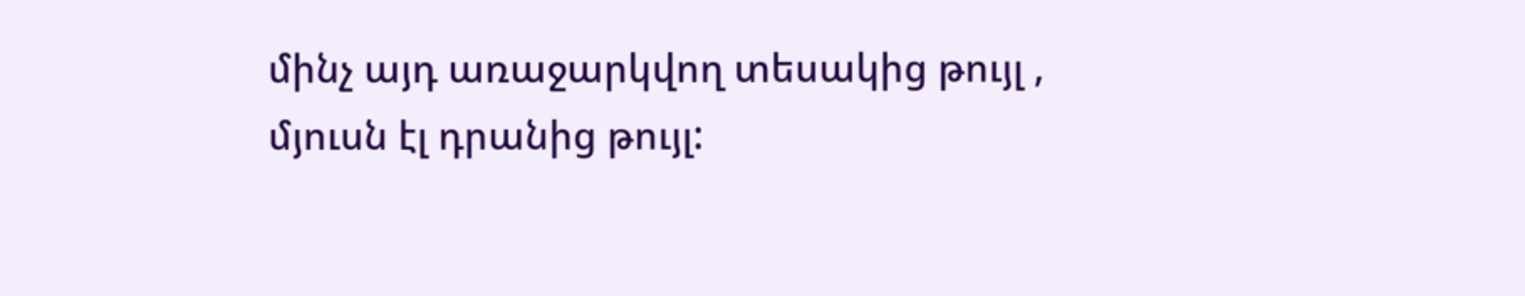մինչ այդ առաջարկվող տեսակից թույլ , մյուսն էլ դրանից թույլ: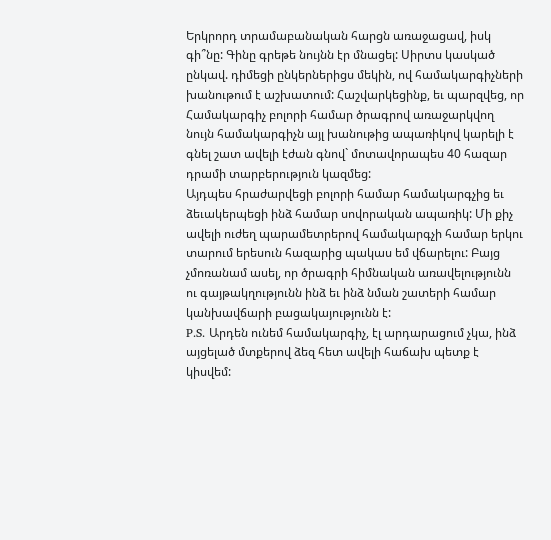Երկրորդ տրամաբանական հարցն առաջացավ, իսկ գի՞նը: Գինը գրեթե նույնն էր մնացել: Սիրտս կասկած ընկավ. դիմեցի ընկերներիցս մեկին, ով համակարգիչների խանութում է աշխատում: Հաշվարկեցինք, եւ պարզվեց, որ Համակարգիչ բոլորի համար ծրագրով առաջարկվող նույն համակարգիչն այլ խանութից ապառիկով կարելի է գնել շատ ավելի էժան գնով` մոտավորապես 40 հազար դրամի տարբերություն կազմեց:
Այդպես հրաժարվեցի բոլորի համար համակարգչից եւ ձեւակերպեցի ինձ համար սովորական ապառիկ: Մի քիչ ավելի ուժեղ պարամետրերով համակարգչի համար երկու տարում երեսուն հազարից պակաս եմ վճարելու: Բայց չմոռանամ ասել, որ ծրագրի հիմնական առավելությունն ու գայթակղությունն ինձ եւ ինձ նման շատերի համար կանխավճարի բացակայությունն է:
P.S. Արդեն ունեմ համակարգիչ, էլ արդարացում չկա, ինձ այցելած մտքերով ձեզ հետ ավելի հաճախ պետք է կիսվեմ: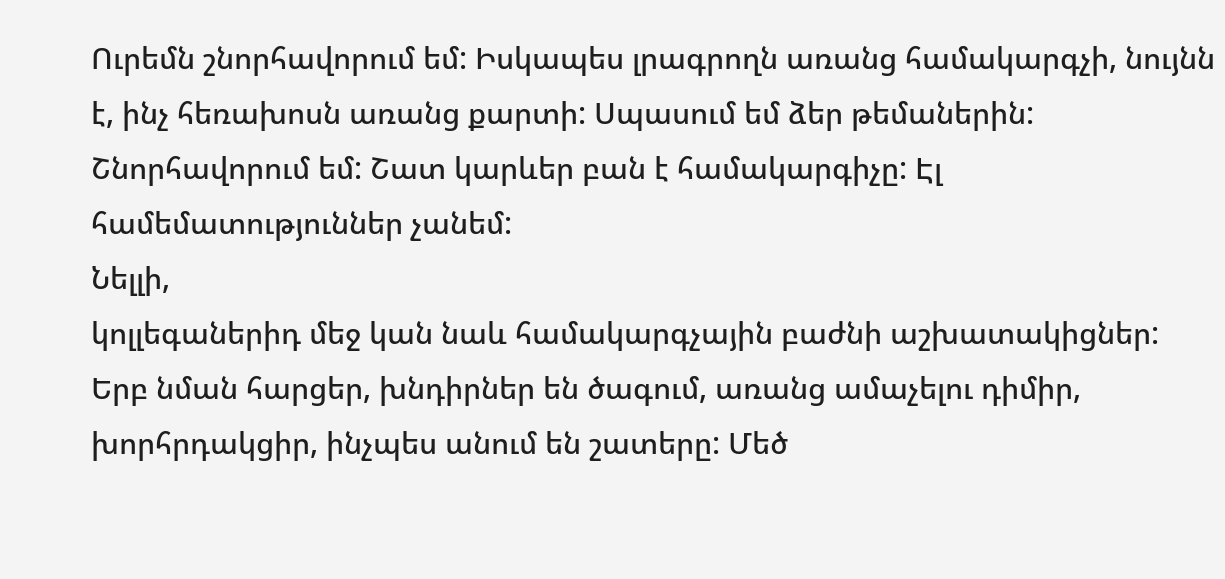Ուրեմն շնորհավորում եմ: Իսկապես լրագրողն առանց համակարգչի, նույնն է, ինչ հեռախոսն առանց քարտի: Սպասում եմ ձեր թեմաներին:
Շնորհավորում եմ: Շատ կարևեր բան է համակարգիչը: Էլ համեմատություններ չանեմ:
Նելլի,
կոլլեգաներիդ մեջ կան նաև համակարգչային բաժնի աշխատակիցներ: Երբ նման հարցեր, խնդիրներ են ծագում, առանց ամաչելու դիմիր, խորհրդակցիր, ինչպես անում են շատերը: Մեծ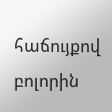հաճույքով բոլորին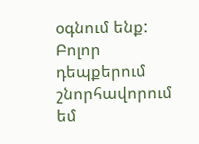օգնում ենք: Բոլոր դեպքերում շնորհավորում եմ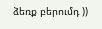ձեռք բերումդ ))